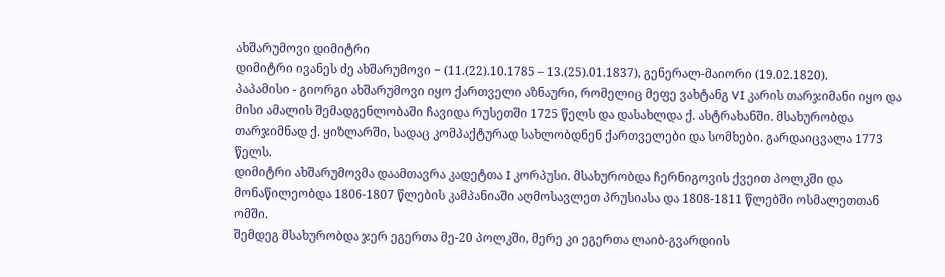ახშარუმოვი დიმიტრი
დიმიტრი ივანეს ძე ახშარუმოვი − (11.(22).10.1785 – 13.(25).01.1837), გენერალ-მაიორი (19.02.1820).
პაპამისი - გიორგი ახშარუმოვი იყო ქართველი აზნაური, რომელიც მეფე ვახტანგ VI კარის თარჯიმანი იყო და მისი ამალის შემადგენლობაში ჩავიდა რუსეთში 1725 წელს და დასახლდა ქ. ასტრახანში. მსახურობდა თარჯიმნად ქ. ყიზლარში, სადაც კომპაქტურად სახლობდნენ ქართველები და სომხები. გარდაიცვალა 1773 წელს.
დიმიტრი ახშარუმოვმა დაამთავრა კადეტთა I კორპუსი. მსახურობდა ჩერნიგოვის ქვეით პოლკში და მონაწილეობდა 1806-1807 წლების კამპანიაში აღმოსავლეთ პრუსიასა და 1808-1811 წლებში ოსმალეთთან ომში.
შემდეგ მსახურობდა ჯერ ეგერთა მე-20 პოლკში, მერე კი ეგერთა ლაიბ-გვარდიის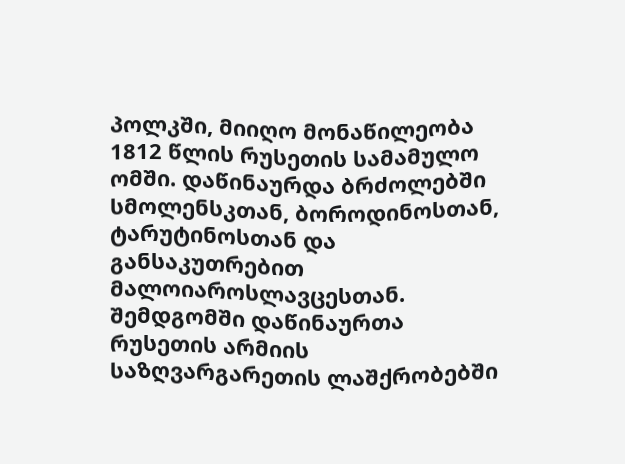პოლკში, მიიღო მონაწილეობა 1812 წლის რუსეთის სამამულო ომში. დაწინაურდა ბრძოლებში სმოლენსკთან, ბოროდინოსთან, ტარუტინოსთან და განსაკუთრებით მალოიაროსლავცესთან. შემდგომში დაწინაურთა რუსეთის არმიის საზღვარგარეთის ლაშქრობებში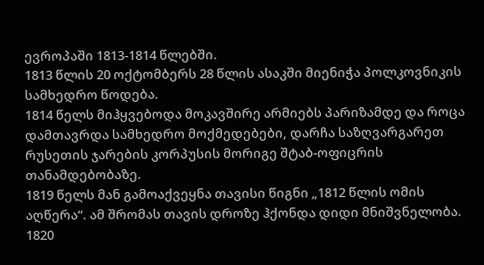ევროპაში 1813-1814 წლებში.
1813 წლის 20 ოქტომბერს 28 წლის ასაკში მიენიჭა პოლკოვნიკის სამხედრო წოდება.
1814 წელს მიჰყვებოდა მოკავშირე არმიებს პარიზამდე და როცა დამთავრდა სამხედრო მოქმედებები, დარჩა საზღვარგარეთ რუსეთის ჯარების კორპუსის მორიგე შტაბ-ოფიცრის თანამდებობაზე.
1819 წელს მან გამოაქვეყნა თავისი წიგნი „1812 წლის ომის აღწერა“. ამ შრომას თავის დროზე ჰქონდა დიდი მნიშვნელობა.
1820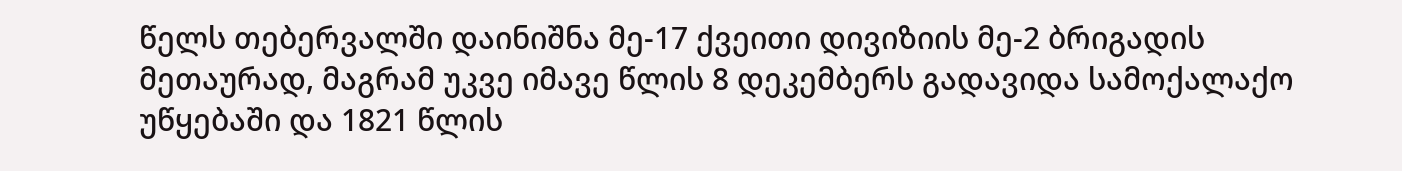წელს თებერვალში დაინიშნა მე-17 ქვეითი დივიზიის მე-2 ბრიგადის მეთაურად, მაგრამ უკვე იმავე წლის 8 დეკემბერს გადავიდა სამოქალაქო უწყებაში და 1821 წლის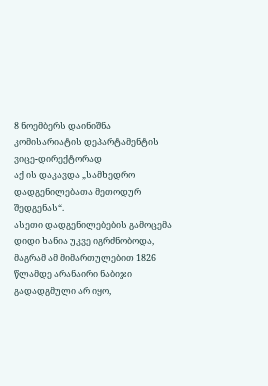8 ნოემბერს დაინიშნა კომისარიატის დეპარტამენტის ვიცე-დირექტორად
აქ ის დაკავდა „სამხედრო დადგენილებათა მეთოდურ შედგენას“.
ასეთი დადგენილებების გამოცემა დიდი ხანია უკვე იგრძნობოდა, მაგრამ ამ მიმართულებით 1826 წლამდე არანაირი ნაბიჯი გადადგმული არ იყო,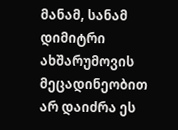მანამ, სანამ დიმიტრი ახშარუმოვის მეცადინეობით არ დაიძრა ეს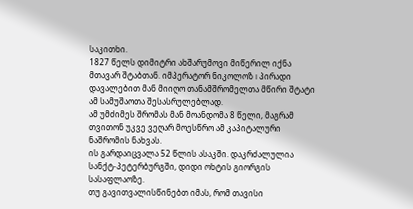საკითხი.
1827 წელს დიმიტრი ახშარუმოვი მიწერილ იქნა მთავარ შტაბთან. იმპერატორ ნიკოლოზ I პირადი დავალებით მან მიიღო თანამშრომელთა მწირი შტატი ამ სამუშაოთა შესასრულებლად.
ამ უმძიმეს შრომას მან მოანდომა 8 წელი, მაგრამ თვითონ უკვე ვეღარ მოესწრო ამ კაპიტალური ნაშრომის ნახვას.
ის გარდაიცვალა 52 წლის ასაკში. დაკრძალულია სანქტ-პეტერბურგში, დიდი ოხტის გიორგის სასაფლაოზე.
თუ გავითვალისწინებთ იმას, რომ თავისი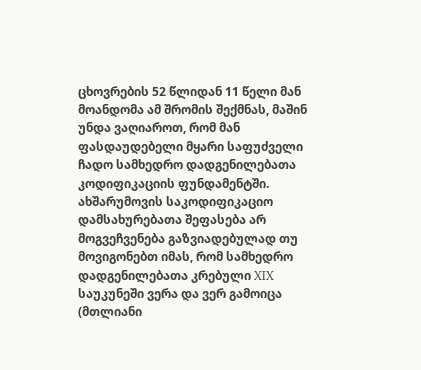ცხოვრების 52 წლიდან 11 წელი მან მოანდომა ამ შრომის შექმნას, მაშინ უნდა ვაღიაროთ, რომ მან ფასდაუდებელი მყარი საფუძველი ჩადო სამხედრო დადგენილებათა კოდიფიკაციის ფუნდამენტში.
ახშარუმოვის საკოდიფიკაციო დამსახურებათა შეფასება არ მოგვეჩვენება გაზვიადებულად თუ მოვიგონებთ იმას, რომ სამხედრო დადგენილებათა კრებული XIX საუკუნეში ვერა და ვერ გამოიცა (მთლიანი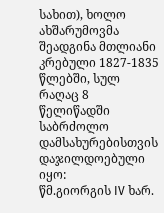სახით), ხოლო ახშარუმოვმა შეადგინა მთლიანი კრებული 1827-1835 წლებში, სულ რაღაც 8 წელიწადში
საბრძოლო დამსახურებისთვის დაჯილდოებული იყო:
წმ.გიორგის IV ხარ.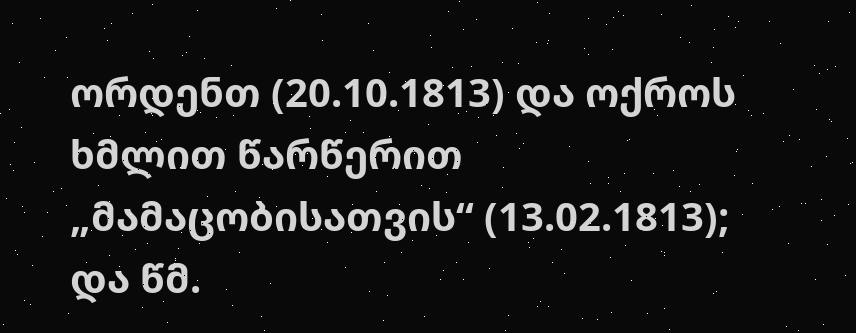ორდენთ (20.10.1813) და ოქროს ხმლით წარწერით „მამაცობისათვის“ (13.02.1813);
და წმ.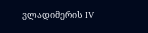ვლადიმერის IV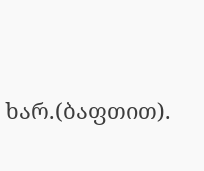ხარ.(ბაფთით).